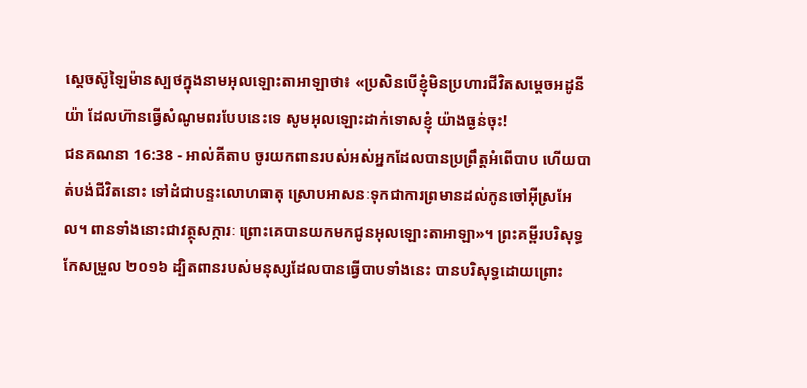ស្តេចស៊ូឡៃម៉ានស្បថក្នុងនាមអុលឡោះតាអាឡាថា៖ «ប្រសិនបើខ្ញុំមិនប្រហារជីវិតសម្តេចអដូនីយ៉ា ដែលហ៊ានធ្វើសំណូមពរបែបនេះទេ សូមអុលឡោះដាក់ទោសខ្ញុំ យ៉ាងធ្ងន់ចុះ!
ជនគណនា 16:38 - អាល់គីតាប ចូរយកពានរបស់អស់អ្នកដែលបានប្រព្រឹត្តអំពើបាប ហើយបាត់បង់ជីវិតនោះ ទៅដំជាបន្ទះលោហធាតុ ស្រោបអាសនៈទុកជាការព្រមានដល់កូនចៅអ៊ីស្រអែល។ ពានទាំងនោះជាវត្ថុសក្ការៈ ព្រោះគេបានយកមកជូនអុលឡោះតាអាឡា»។ ព្រះគម្ពីរបរិសុទ្ធកែសម្រួល ២០១៦ ដ្បិតពានរបស់មនុស្សដែលបានធ្វើបាបទាំងនេះ បានបរិសុទ្ធដោយព្រោះ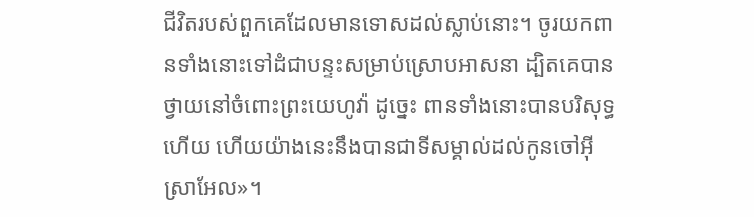ជីវិតរបស់ពួកគេដែលមានទោសដល់ស្លាប់នោះ។ ចូរយកពានទាំងនោះទៅដំជាបន្ទះសម្រាប់ស្រោបអាសនា ដ្បិតគេបានថ្វាយនៅចំពោះព្រះយេហូវ៉ា ដូច្នេះ ពានទាំងនោះបានបរិសុទ្ធហើយ ហើយយ៉ាងនេះនឹងបានជាទីសម្គាល់ដល់កូនចៅអ៊ីស្រាអែល»។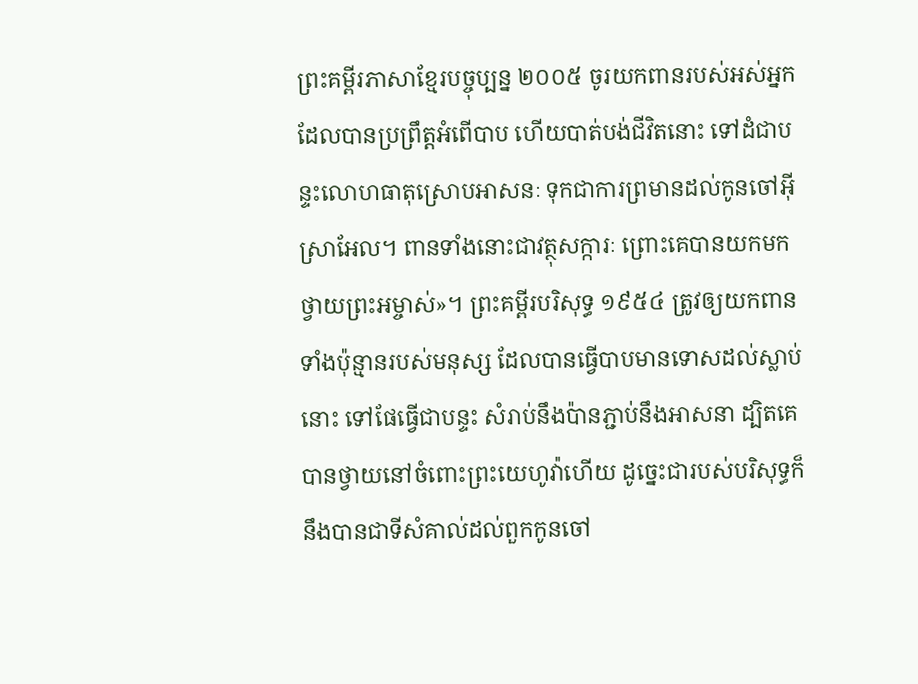ព្រះគម្ពីរភាសាខ្មែរបច្ចុប្បន្ន ២០០៥ ចូរយកពានរបស់អស់អ្នកដែលបានប្រព្រឹត្តអំពើបាប ហើយបាត់បង់ជីវិតនោះ ទៅដំជាបន្ទះលោហធាតុស្រោបអាសនៈ ទុកជាការព្រមានដល់កូនចៅអ៊ីស្រាអែល។ ពានទាំងនោះជាវត្ថុសក្ការៈ ព្រោះគេបានយកមកថ្វាយព្រះអម្ចាស់»។ ព្រះគម្ពីរបរិសុទ្ធ ១៩៥៤ ត្រូវឲ្យយកពានទាំងប៉ុន្មានរបស់មនុស្ស ដែលបានធ្វើបាបមានទោសដល់ស្លាប់នោះ ទៅផែធ្វើជាបន្ទះ សំរាប់នឹងប៉ានភ្ជាប់នឹងអាសនា ដ្បិតគេបានថ្វាយនៅចំពោះព្រះយេហូវ៉ាហើយ ដូច្នេះជារបស់បរិសុទ្ធក៏នឹងបានជាទីសំគាល់ដល់ពួកកូនចៅ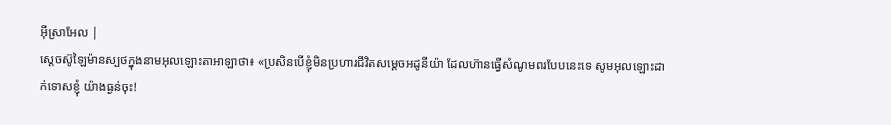អ៊ីស្រាអែល |
ស្តេចស៊ូឡៃម៉ានស្បថក្នុងនាមអុលឡោះតាអាឡាថា៖ «ប្រសិនបើខ្ញុំមិនប្រហារជីវិតសម្តេចអដូនីយ៉ា ដែលហ៊ានធ្វើសំណូមពរបែបនេះទេ សូមអុលឡោះដាក់ទោសខ្ញុំ យ៉ាងធ្ងន់ចុះ!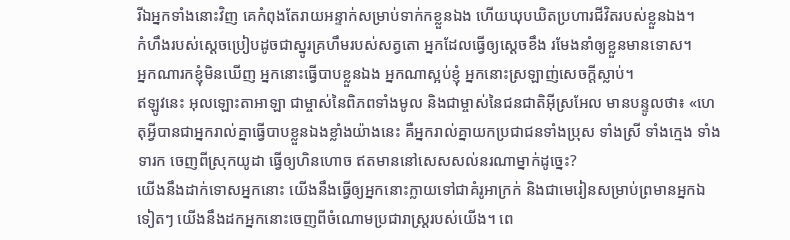រីឯអ្នកទាំងនោះវិញ គេកំពុងតែរាយអន្ទាក់សម្រាប់ទាក់កខ្លួនឯង ហើយឃុបឃិតប្រហារជីវិតរបស់ខ្លួនឯង។
កំហឹងរបស់ស្ដេចប្រៀបដូចជាស្នូរគ្រហឹមរបស់សត្វតោ អ្នកដែលធ្វើឲ្យស្ដេចខឹង រមែងនាំឲ្យខ្លួនមានទោស។
អ្នកណារកខ្ញុំមិនឃើញ អ្នកនោះធ្វើបាបខ្លួនឯង អ្នកណាស្អប់ខ្ញុំ អ្នកនោះស្រឡាញ់សេចក្ដីស្លាប់។
ឥឡូវនេះ អុលឡោះតាអាឡា ជាម្ចាស់នៃពិភពទាំងមូល និងជាម្ចាស់នៃជនជាតិអ៊ីស្រអែល មានបន្ទូលថា៖ «ហេតុអ្វីបានជាអ្នករាល់គ្នាធ្វើបាបខ្លួនឯងខ្លាំងយ៉ាងនេះ គឺអ្នករាល់គ្នាយកប្រជាជនទាំងប្រុស ទាំងស្រី ទាំងក្មេង ទាំងទារក ចេញពីស្រុកយូដា ធ្វើឲ្យហិនហោច ឥតមាននៅសេសសល់នរណាម្នាក់ដូច្នេះ?
យើងនឹងដាក់ទោសអ្នកនោះ យើងនឹងធ្វើឲ្យអ្នកនោះក្លាយទៅជាគំរូអាក្រក់ និងជាមេរៀនសម្រាប់ព្រមានអ្នកឯទៀតៗ យើងនឹងដកអ្នកនោះចេញពីចំណោមប្រជារាស្ត្ររបស់យើង។ ពេ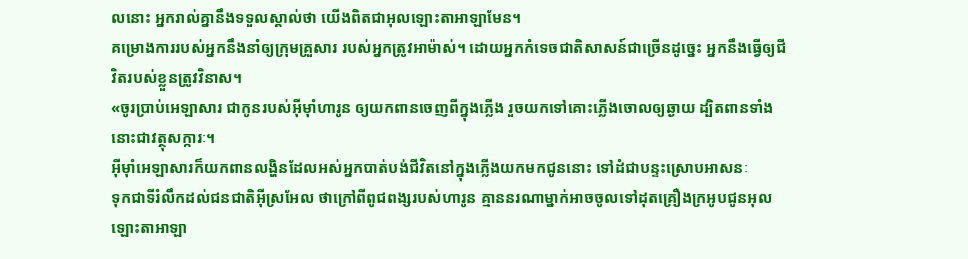លនោះ អ្នករាល់គ្នានឹងទទួលស្គាល់ថា យើងពិតជាអុលឡោះតាអាឡាមែន។
គម្រោងការរបស់អ្នកនឹងនាំឲ្យក្រុមគ្រួសារ របស់អ្នកត្រូវអាម៉ាស់។ ដោយអ្នកកំទេចជាតិសាសន៍ជាច្រើនដូច្នេះ អ្នកនឹងធ្វើឲ្យជីវិតរបស់ខ្លួនត្រូវវិនាស។
«ចូរប្រាប់អេឡាសារ ជាកូនរបស់អ៊ីមុាំហារូន ឲ្យយកពានចេញពីក្នុងភ្លើង រួចយកទៅគោះភ្លើងចោលឲ្យឆ្ងាយ ដ្បិតពានទាំងនោះជាវត្ថុសក្ការៈ។
អ៊ីមុាំអេឡាសារក៏យកពានលង្ហិនដែលអស់អ្នកបាត់បង់ជីវិតនៅក្នុងភ្លើងយកមកជូននោះ ទៅដំជាបន្ទះស្រោបអាសនៈ
ទុកជាទីរំលឹកដល់ជនជាតិអ៊ីស្រអែល ថាក្រៅពីពូជពង្សរបស់ហារូន គ្មាននរណាម្នាក់អាចចូលទៅដុតគ្រឿងក្រអូបជូនអុលឡោះតាអាឡា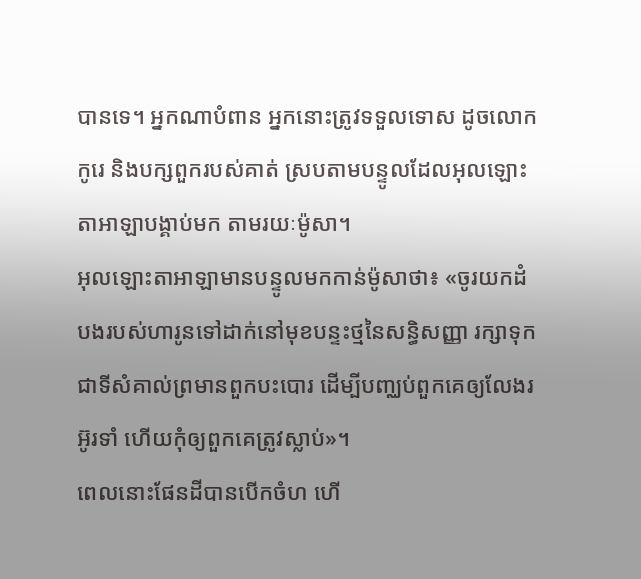បានទេ។ អ្នកណាបំពាន អ្នកនោះត្រូវទទួលទោស ដូចលោកកូរេ និងបក្សពួករបស់គាត់ ស្របតាមបន្ទូលដែលអុលឡោះតាអាឡាបង្គាប់មក តាមរយៈម៉ូសា។
អុលឡោះតាអាឡាមានបន្ទូលមកកាន់ម៉ូសាថា៖ «ចូរយកដំបងរបស់ហារូនទៅដាក់នៅមុខបន្ទះថ្មនៃសន្ធិសញ្ញា រក្សាទុកជាទីសំគាល់ព្រមានពួកបះបោរ ដើម្បីបញ្ឈប់ពួកគេឲ្យលែងរអ៊ូរទាំ ហើយកុំឲ្យពួកគេត្រូវស្លាប់»។
ពេលនោះផែនដីបានបើកចំហ ហើ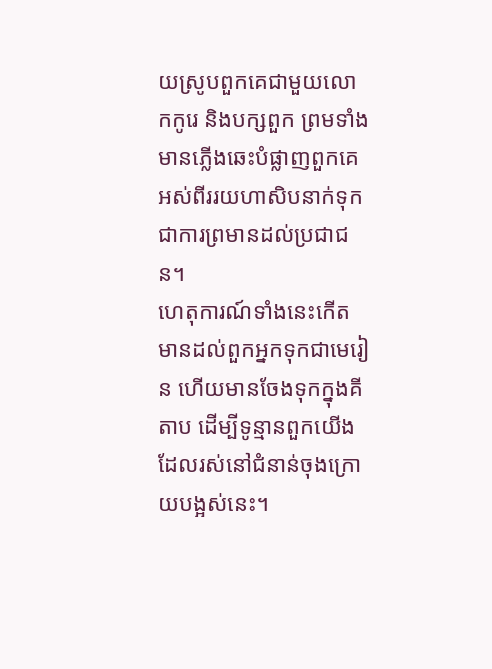យស្រូបពួកគេជាមួយលោកកូរេ និងបក្សពួក ព្រមទាំងមានភ្លើងឆេះបំផ្លាញពួកគេ អស់ពីររយហាសិបនាក់ទុកជាការព្រមានដល់ប្រជាជន។
ហេតុការណ៍ទាំងនេះកើតមានដល់ពួកអ្នកទុកជាមេរៀន ហើយមានចែងទុកក្នុងគីតាប ដើម្បីទូន្មានពួកយើងដែលរស់នៅជំនាន់ចុងក្រោយបង្អស់នេះ។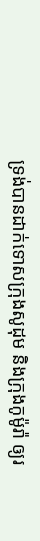ទ្រង់បានដាក់ទោសក្រុងសូដុម និងក្រុងកូម៉ូរ៉ា ឲ្យរ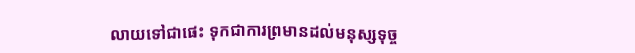លាយទៅជាផេះ ទុកជាការព្រមានដល់មនុស្សទុច្ច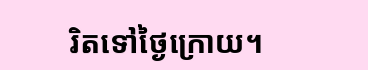រិតទៅថ្ងៃក្រោយ។